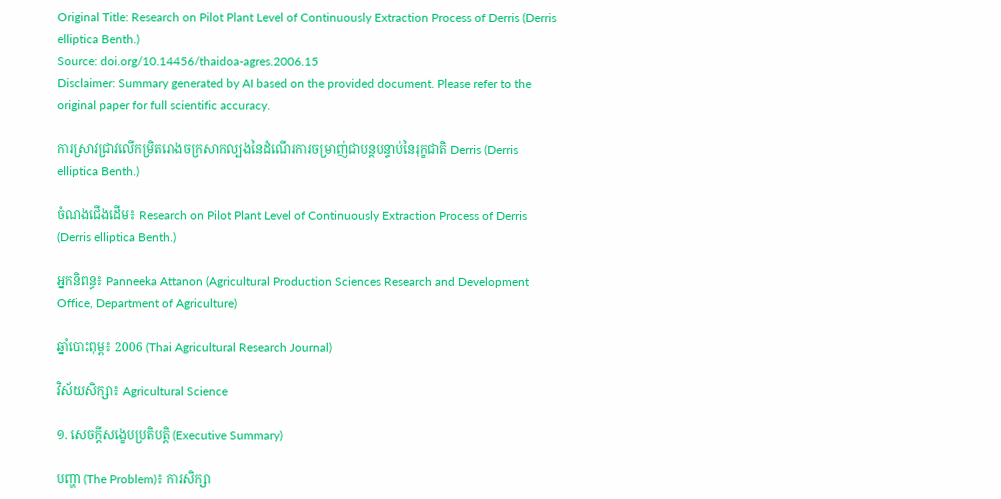Original Title: Research on Pilot Plant Level of Continuously Extraction Process of Derris (Derris elliptica Benth.)
Source: doi.org/10.14456/thaidoa-agres.2006.15
Disclaimer: Summary generated by AI based on the provided document. Please refer to the original paper for full scientific accuracy.

ការស្រាវជ្រាវលើកម្រិតរោងចក្រសាកល្បងនៃដំណើរការចម្រាញ់ជាបន្តបន្ទាប់នៃរុក្ខជាតិ Derris (Derris elliptica Benth.)

ចំណងជើងដើម៖ Research on Pilot Plant Level of Continuously Extraction Process of Derris (Derris elliptica Benth.)

អ្នកនិពន្ធ៖ Panneeka Attanon (Agricultural Production Sciences Research and Development Office, Department of Agriculture)

ឆ្នាំបោះពុម្ព៖ 2006 (Thai Agricultural Research Journal)

វិស័យសិក្សា៖ Agricultural Science

១. សេចក្តីសង្ខេបប្រតិបត្តិ (Executive Summary)

បញ្ហា (The Problem)៖ ការសិក្សា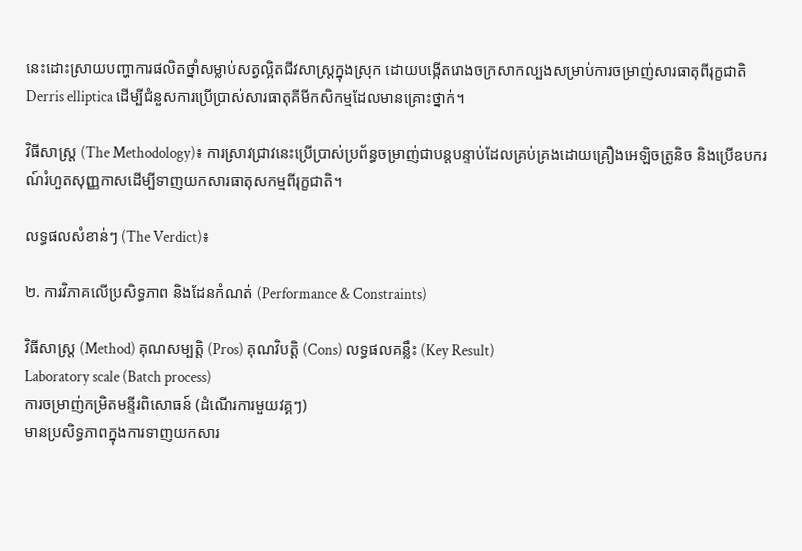នេះដោះស្រាយបញ្ហាការផលិតថ្នាំសម្លាប់សត្វល្អិតជីវសាស្រ្តក្នុងស្រុក ដោយបង្កើតរោងចក្រសាកល្បងសម្រាប់ការចម្រាញ់សារធាតុពីរុក្ខជាតិ Derris elliptica ដើម្បីជំនួសការប្រើប្រាស់សារធាតុគីមីកសិកម្មដែលមានគ្រោះថ្នាក់។

វិធីសាស្ត្រ (The Methodology)៖ ការស្រាវជ្រាវនេះប្រើប្រាស់ប្រព័ន្ធចម្រាញ់ជាបន្តបន្ទាប់ដែលគ្រប់គ្រងដោយគ្រឿងអេឡិចត្រូនិច និងប្រើឧបករណ៍រំហួតសុញ្ញកាសដើម្បីទាញយកសារធាតុសកម្មពីរុក្ខជាតិ។

លទ្ធផលសំខាន់ៗ (The Verdict)៖

២. ការវិភាគលើប្រសិទ្ធភាព និងដែនកំណត់ (Performance & Constraints)

វិធីសាស្ត្រ (Method) គុណសម្បត្តិ (Pros) គុណវិបត្តិ (Cons) លទ្ធផលគន្លឹះ (Key Result)
Laboratory scale (Batch process)
ការចម្រាញ់កម្រិតមន្ទីរពិសោធន៍ (ដំណើរការមួយវគ្គៗ)
មានប្រសិទ្ធភាពក្នុងការទាញយកសារ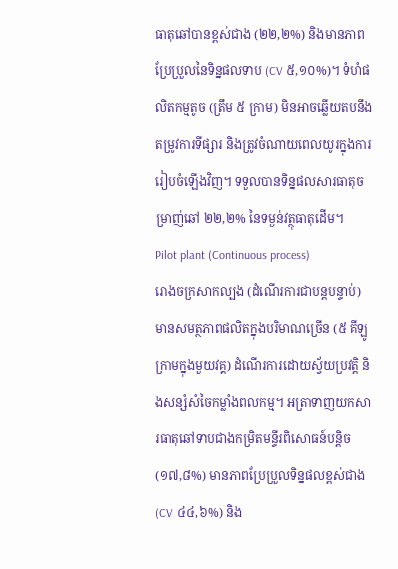ធាតុឆៅបានខ្ពស់ជាង (២២,២%) និងមានភាពប្រែប្រួលនៃទិន្នផលទាប (CV ៥,១០%)។ ទំហំផលិតកម្មតូច (ត្រឹម ៥ ក្រាម) មិនអាចឆ្លើយតបនឹងតម្រូវការទីផ្សារ និងត្រូវចំណាយពេលយូរក្នុងការរៀបចំឡើងវិញ។ ទទួលបានទិន្នផលសារធាតុចម្រាញ់ឆៅ ២២,២% នៃទម្ងន់វត្ថុធាតុដើម។
Pilot plant (Continuous process)
រោងចក្រសាកល្បង (ដំណើរការជាបន្តបន្ទាប់)
មានសមត្ថភាពផលិតក្នុងបរិមាណច្រើន (៥ គីឡូក្រាមក្នុងមួយវគ្គ) ដំណើរការដោយស្វ័យប្រវត្តិ និងសន្សំសំចៃកម្លាំងពលកម្ម។ អត្រាទាញយកសារធាតុឆៅទាបជាងកម្រិតមន្ទីរពិសោធន៍បន្តិច (១៧,៨%) មានភាពប្រែប្រួលទិន្នផលខ្ពស់ជាង (CV ៤៤,៦%) និង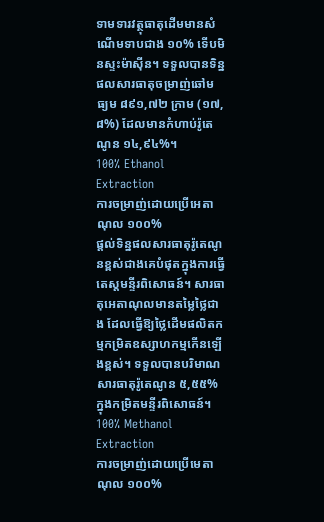ទាមទារវត្ថុធាតុដើមមានសំណើមទាបជាង ១០% ទើបមិនស្ទះម៉ាស៊ីន។ ទទួលបានទិន្នផលសារធាតុចម្រាញ់ឆៅមធ្យម ៨៩១,៧២ ក្រាម (១៧,៨%) ដែលមានកំហាប់រ៉ូតេណូន ១៤,៩៤%។
100% Ethanol Extraction
ការចម្រាញ់ដោយប្រើអេតាណុល ១០០%
ផ្តល់ទិន្នផលសារធាតុរ៉ូតេណូនខ្ពស់ជាងគេបំផុតក្នុងការធ្វើតេស្តមន្ទីរពិសោធន៍។ សារធាតុអេតាណុលមានតម្លៃថ្លៃជាង ដែលធ្វើឱ្យថ្លៃដើមផលិតកម្មកម្រិតឧស្សាហកម្មកើនឡើងខ្ពស់។ ទទួលបានបរិមាណសារធាតុរ៉ូតេណូន ៥,៥៥% ក្នុងកម្រិតមន្ទីរពិសោធន៍។
100% Methanol Extraction
ការចម្រាញ់ដោយប្រើមេតាណុល ១០០%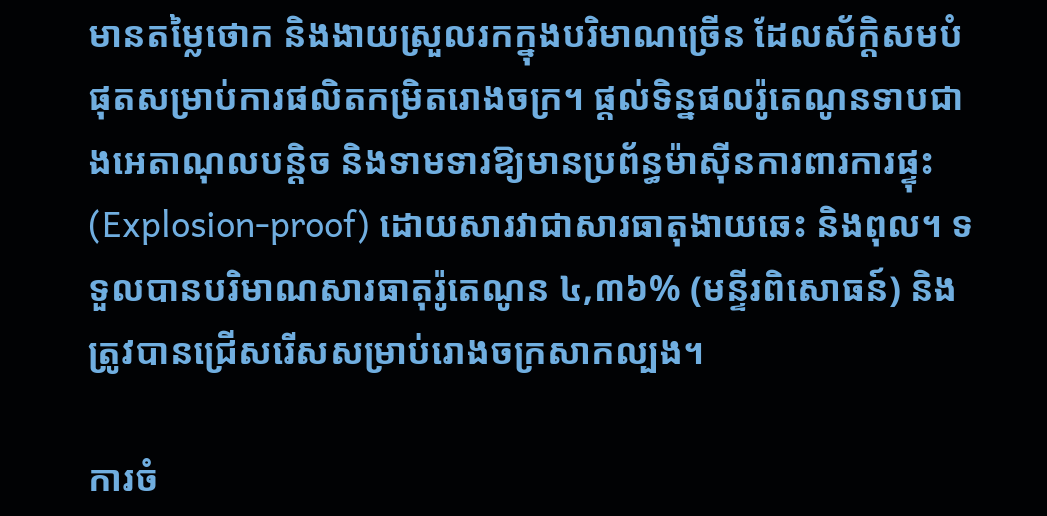មានតម្លៃថោក និងងាយស្រួលរកក្នុងបរិមាណច្រើន ដែលស័ក្តិសមបំផុតសម្រាប់ការផលិតកម្រិតរោងចក្រ។ ផ្តល់ទិន្នផលរ៉ូតេណូនទាបជាងអេតាណុលបន្តិច និងទាមទារឱ្យមានប្រព័ន្ធម៉ាស៊ីនការពារការផ្ទុះ (Explosion-proof) ដោយសារវាជាសារធាតុងាយឆេះ និងពុល។ ទទួលបានបរិមាណសារធាតុរ៉ូតេណូន ៤,៣៦% (មន្ទីរពិសោធន៍) និងត្រូវបានជ្រើសរើសសម្រាប់រោងចក្រសាកល្បង។

ការចំ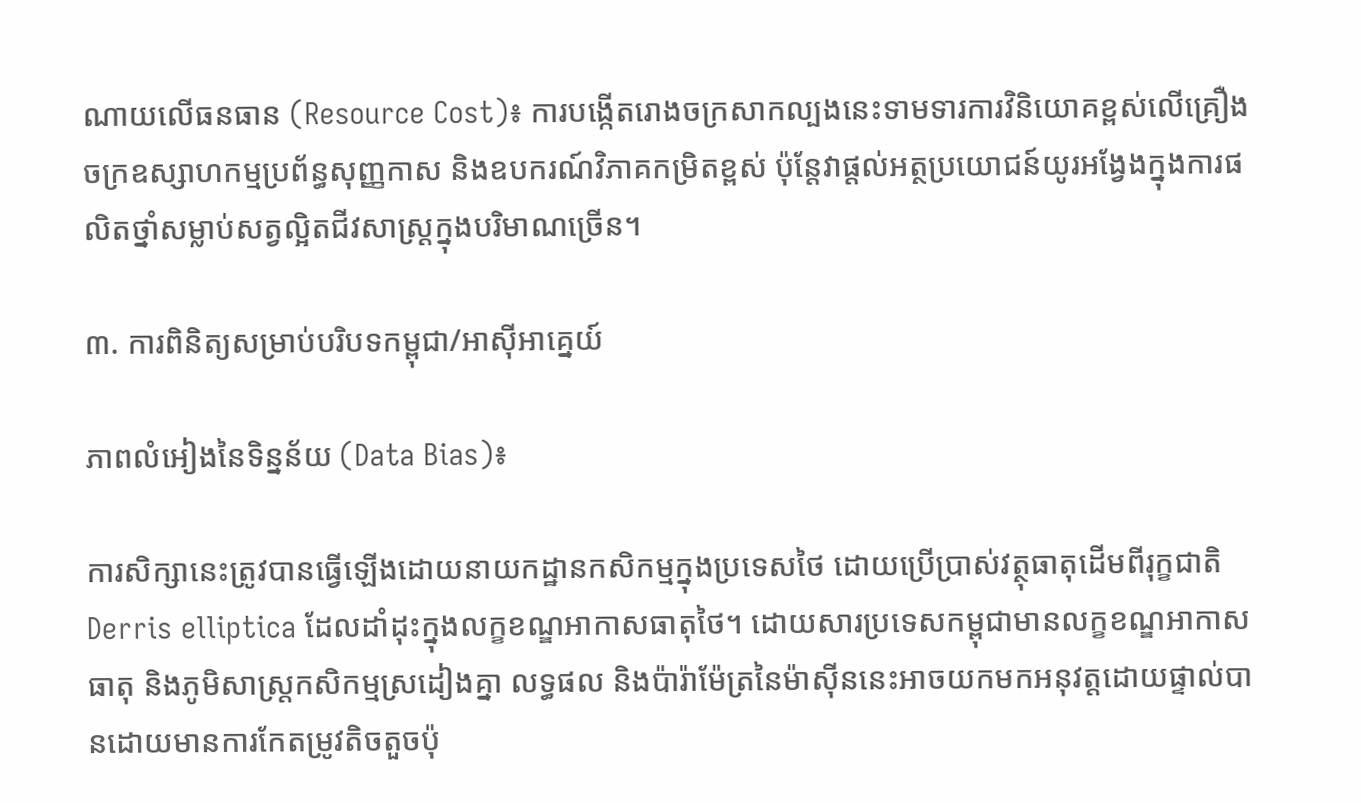ណាយលើធនធាន (Resource Cost)៖ ការបង្កើតរោងចក្រសាកល្បងនេះទាមទារការវិនិយោគខ្ពស់លើគ្រឿងចក្រឧស្សាហកម្មប្រព័ន្ធសុញ្ញកាស និងឧបករណ៍វិភាគកម្រិតខ្ពស់ ប៉ុន្តែវាផ្តល់អត្ថប្រយោជន៍យូរអង្វែងក្នុងការផលិតថ្នាំសម្លាប់សត្វល្អិតជីវសាស្រ្តក្នុងបរិមាណច្រើន។

៣. ការពិនិត្យសម្រាប់បរិបទកម្ពុជា/អាស៊ីអាគ្នេយ៍

ភាពលំអៀងនៃទិន្នន័យ (Data Bias)៖

ការសិក្សានេះត្រូវបានធ្វើឡើងដោយនាយកដ្ឋានកសិកម្មក្នុងប្រទេសថៃ ដោយប្រើប្រាស់វត្ថុធាតុដើមពីរុក្ខជាតិ Derris elliptica ដែលដាំដុះក្នុងលក្ខខណ្ឌអាកាសធាតុថៃ។ ដោយសារប្រទេសកម្ពុជាមានលក្ខខណ្ឌអាកាសធាតុ និងភូមិសាស្ត្រកសិកម្មស្រដៀងគ្នា លទ្ធផល និងប៉ារ៉ាម៉ែត្រនៃម៉ាស៊ីននេះអាចយកមកអនុវត្តដោយផ្ទាល់បានដោយមានការកែតម្រូវតិចតួចប៉ុ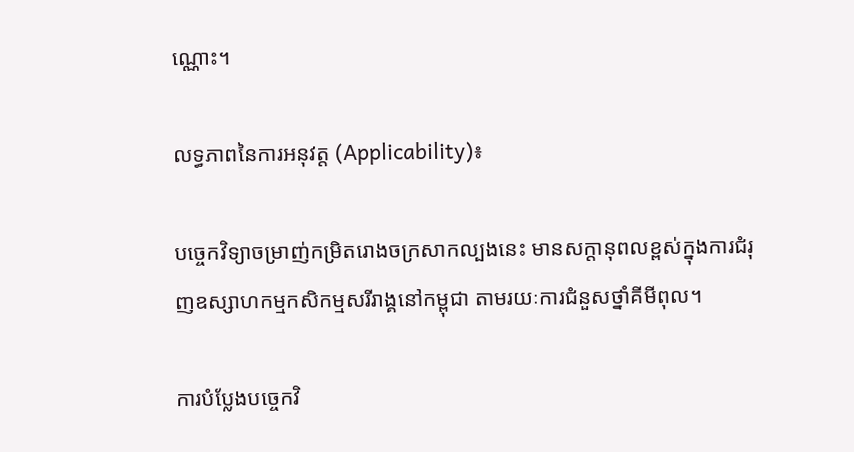ណ្ណោះ។

លទ្ធភាពនៃការអនុវត្ត (Applicability)៖

បច្ចេកវិទ្យាចម្រាញ់កម្រិតរោងចក្រសាកល្បងនេះ មានសក្តានុពលខ្ពស់ក្នុងការជំរុញឧស្សាហកម្មកសិកម្មសរីរាង្គនៅកម្ពុជា តាមរយៈការជំនួសថ្នាំគីមីពុល។

ការបំប្លែងបច្ចេកវិ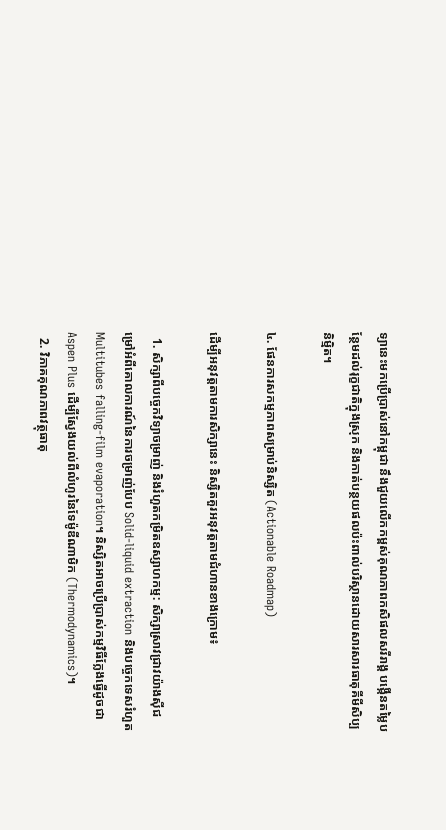ទ្យានេះមកប្រើប្រាស់នៅកម្ពុជា នឹងជួយលើកកម្ពស់គុណភាពកសិផលសរីរាង្គ បង្កើនតម្លៃបន្ថែមដល់រុក្ខជាតិក្នុងស្រុក និងកាត់បន្ថយផលប៉ះពាល់បរិស្ថានដោយសារសារធាតុគីមីសិប្បនិម្មិត។

៤. ផែនការសកម្មភាពសម្រាប់និស្សិត (Actionable Roadmap)

ដើម្បីអនុវត្តតាមការសិក្សានេះ និស្សិតគួរអនុវត្តតាមជំហានខាងក្រោម៖

  1. សិក្សាពីបច្ចេកវិទ្យាចម្រាញ់ និងរំហួតកម្រិតឧស្សាហកម្ម: សិក្សាស្រាវជ្រាវយ៉ាងស៊ីជម្រៅអំពីគោលការណ៍នៃការចម្រាញ់បែប Solid-liquid extraction និងបច្ចេកទេសរំហួត Multitubes falling-film evaporation។ និស្សិតអាចប្រើប្រាស់កម្មវិធីក្លែងធ្វើដូចជា Aspen Plus ដើម្បីស្វែងយល់ពីលំហូរនៃទែម៉ូឌីណាមិក (Thermodynamics)។
  2. វិភាគគុណភាពវត្ថុធាតុ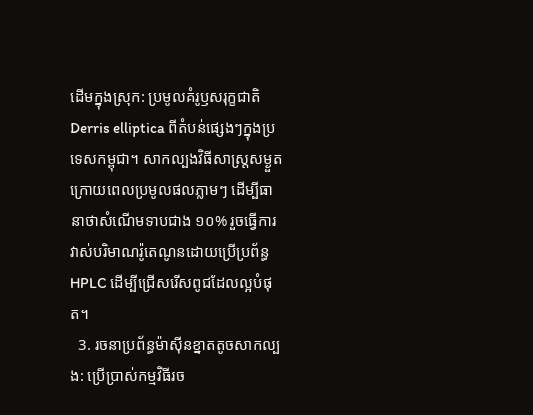ដើមក្នុងស្រុក: ប្រមូលគំរូឫសរុក្ខជាតិ Derris elliptica ពីតំបន់ផ្សេងៗក្នុងប្រទេសកម្ពុជា។ សាកល្បងវិធីសាស្រ្តសម្ងួតក្រោយពេលប្រមូលផលភ្លាមៗ ដើម្បីធានាថាសំណើមទាបជាង ១០% រួចធ្វើការវាស់បរិមាណរ៉ូតេណូនដោយប្រើប្រព័ន្ធ HPLC ដើម្បីជ្រើសរើសពូជដែលល្អបំផុត។
  3. រចនាប្រព័ន្ធម៉ាស៊ីនខ្នាតតូចសាកល្បង: ប្រើប្រាស់កម្មវិធីរច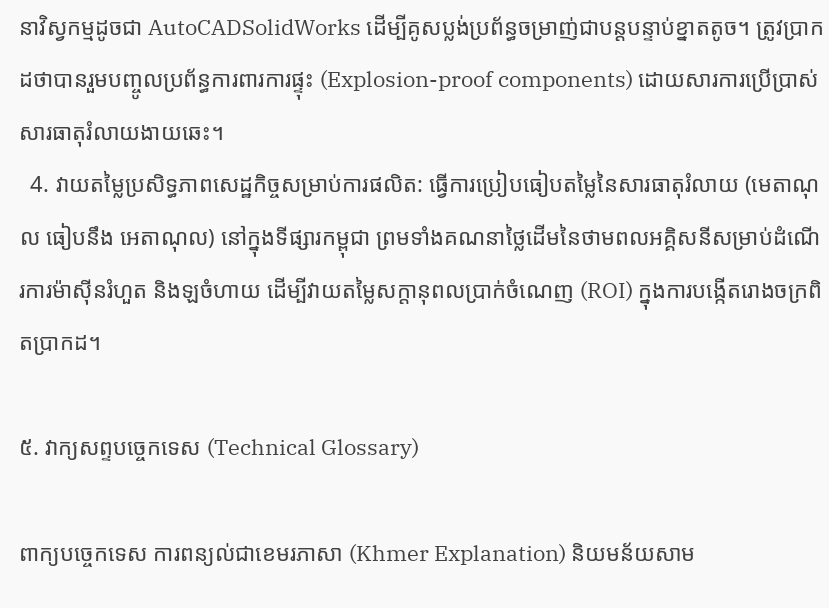នាវិស្វកម្មដូចជា AutoCADSolidWorks ដើម្បីគូសប្លង់ប្រព័ន្ធចម្រាញ់ជាបន្តបន្ទាប់ខ្នាតតូច។ ត្រូវប្រាកដថាបានរួមបញ្ចូលប្រព័ន្ធការពារការផ្ទុះ (Explosion-proof components) ដោយសារការប្រើប្រាស់សារធាតុរំលាយងាយឆេះ។
  4. វាយតម្លៃប្រសិទ្ធភាពសេដ្ឋកិច្ចសម្រាប់ការផលិត: ធ្វើការប្រៀបធៀបតម្លៃនៃសារធាតុរំលាយ (មេតាណុល ធៀបនឹង អេតាណុល) នៅក្នុងទីផ្សារកម្ពុជា ព្រមទាំងគណនាថ្លៃដើមនៃថាមពលអគ្គិសនីសម្រាប់ដំណើរការម៉ាស៊ីនរំហួត និងឡចំហាយ ដើម្បីវាយតម្លៃសក្តានុពលប្រាក់ចំណេញ (ROI) ក្នុងការបង្កើតរោងចក្រពិតប្រាកដ។

៥. វាក្យសព្ទបច្ចេកទេស (Technical Glossary)

ពាក្យបច្ចេកទេស ការពន្យល់ជាខេមរភាសា (Khmer Explanation) និយមន័យសាម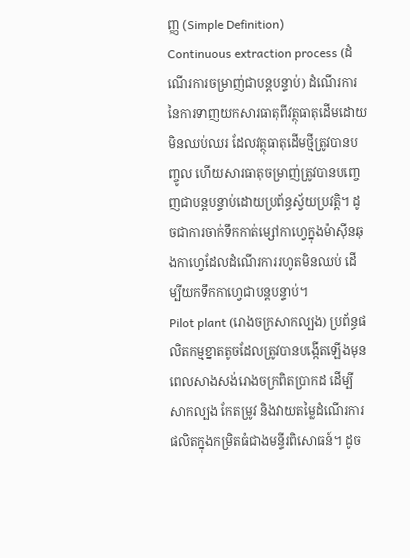ញ្ញ (Simple Definition)
Continuous extraction process (ដំណើរការចម្រាញ់ជាបន្តបន្ទាប់) ដំណើរការនៃការទាញយកសារធាតុពីវត្ថុធាតុដើមដោយមិនឈប់ឈរ ដែលវត្ថុធាតុដើមថ្មីត្រូវបានបញ្ចូល ហើយសារធាតុចម្រាញ់ត្រូវបានបញ្ចេញជាបន្តបន្ទាប់ដោយប្រព័ន្ធស្វ័យប្រវត្តិ។ ដូចជាការចាក់ទឹកកាត់ម្សៅកាហ្វេក្នុងម៉ាស៊ីនឆុងកាហ្វេដែលដំណើរការរហូតមិនឈប់ ដើម្បីយកទឹកកាហ្វេជាបន្តបន្ទាប់។
Pilot plant (រោងចក្រសាកល្បង) ប្រព័ន្ធផលិតកម្មខ្នាតតូចដែលត្រូវបានបង្កើតឡើងមុនពេលសាងសង់រោងចក្រពិតប្រាកដ ដើម្បីសាកល្បង កែតម្រូវ និងវាយតម្លៃដំណើរការផលិតក្នុងកម្រិតធំជាងមន្ទីរពិសោធន៍។ ដូច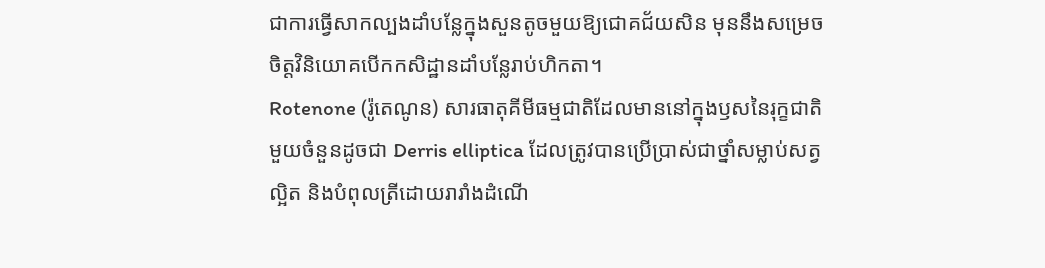ជាការធ្វើសាកល្បងដាំបន្លែក្នុងសួនតូចមួយឱ្យជោគជ័យសិន មុននឹងសម្រេចចិត្តវិនិយោគបើកកសិដ្ឋានដាំបន្លែរាប់ហិកតា។
Rotenone (រ៉ូតេណូន) សារធាតុគីមីធម្មជាតិដែលមាននៅក្នុងឫសនៃរុក្ខជាតិមួយចំនួនដូចជា Derris elliptica ដែលត្រូវបានប្រើប្រាស់ជាថ្នាំសម្លាប់សត្វល្អិត និងបំពុលត្រីដោយរារាំងដំណើ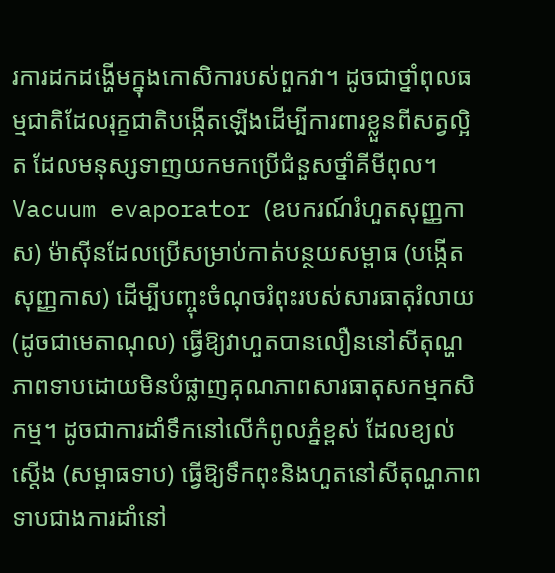រការដកដង្ហើមក្នុងកោសិការបស់ពួកវា។ ដូចជាថ្នាំពុលធម្មជាតិដែលរុក្ខជាតិបង្កើតឡើងដើម្បីការពារខ្លួនពីសត្វល្អិត ដែលមនុស្សទាញយកមកប្រើជំនួសថ្នាំគីមីពុល។
Vacuum evaporator (ឧបករណ៍រំហួតសុញ្ញកាស) ម៉ាស៊ីនដែលប្រើសម្រាប់កាត់បន្ថយសម្ពាធ (បង្កើតសុញ្ញកាស) ដើម្បីបញ្ចុះចំណុចរំពុះរបស់សារធាតុរំលាយ (ដូចជាមេតាណុល) ធ្វើឱ្យវាហួតបានលឿននៅសីតុណ្ហភាពទាបដោយមិនបំផ្លាញគុណភាពសារធាតុសកម្មកសិកម្ម។ ដូចជាការដាំទឹកនៅលើកំពូលភ្នំខ្ពស់ ដែលខ្យល់ស្តើង (សម្ពាធទាប) ធ្វើឱ្យទឹកពុះនិងហួតនៅសីតុណ្ហភាពទាបជាងការដាំនៅ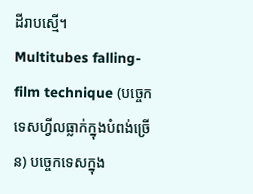ដីរាបស្មើ។
Multitubes falling-film technique (បច្ចេកទេសហ្វីលធ្លាក់ក្នុងបំពង់ច្រើន) បច្ចេកទេសក្នុង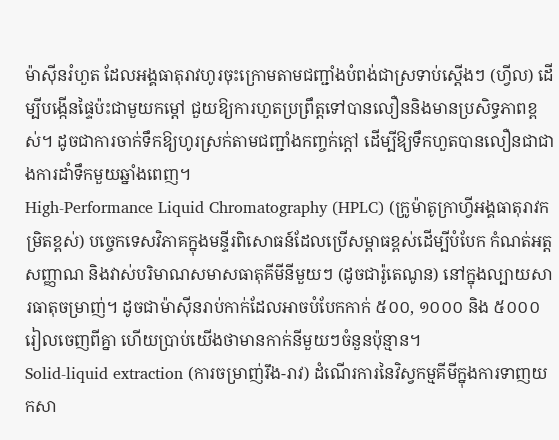ម៉ាស៊ីនរំហួត ដែលអង្គធាតុរាវហូរចុះក្រោមតាមជញ្ជាំងបំពង់ជាស្រទាប់ស្តើងៗ (ហ្វីល) ដើម្បីបង្កើនផ្ទៃប៉ះជាមួយកម្តៅ ជួយឱ្យការហួតប្រព្រឹត្តទៅបានលឿននិងមានប្រសិទ្ធភាពខ្ពស់។ ដូចជាការចាក់ទឹកឱ្យហូរស្រក់តាមជញ្ជាំងកញ្ចក់ក្តៅ ដើម្បីឱ្យទឹកហួតបានលឿនជាជាងការដាំទឹកមួយឆ្នាំងពេញ។
High-Performance Liquid Chromatography (HPLC) (ក្រូម៉ាតូក្រាហ្វីអង្គធាតុរាវកម្រិតខ្ពស់) បច្ចេកទេសវិភាគក្នុងមន្ទីរពិសោធន៍ដែលប្រើសម្ពាធខ្ពស់ដើម្បីបំបែក កំណត់អត្តសញ្ញាណ និងវាស់បរិមាណសមាសធាតុគីមីនីមួយៗ (ដូចជារ៉ូតេណូន) នៅក្នុងល្បាយសារធាតុចម្រាញ់។ ដូចជាម៉ាស៊ីនរាប់កាក់ដែលអាចបំបែកកាក់ ៥០០, ១០០០ និង ៥០០០ រៀលចេញពីគ្នា ហើយប្រាប់យើងថាមានកាក់នីមួយៗចំនួនប៉ុន្មាន។
Solid-liquid extraction (ការចម្រាញ់រឹង-រាវ) ដំណើរការនៃវិស្វកម្មគីមីក្នុងការទាញយកសា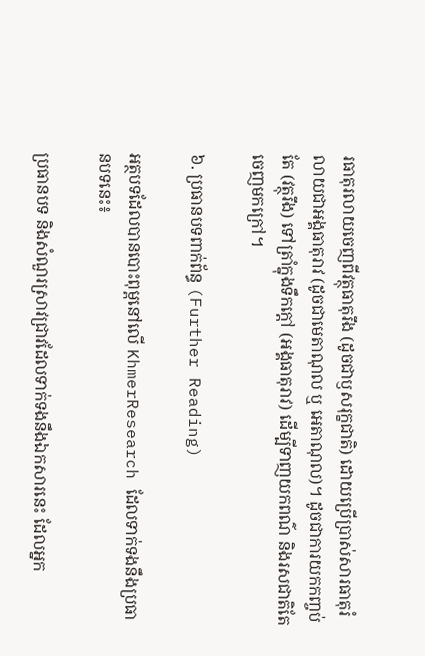រធាតុរលាយចេញពីវត្ថុធាតុរឹង (ដូចជាឫសរុក្ខជាតិ) ដោយប្រើប្រាស់សារធាតុរំលាយជាអង្គធាតុរាវ (ដូចជាមេតាណុល ឬ អេតាណុល)។ ដូចជាការយកកញ្ចប់តែ (វត្ថុរឹង) ទៅត្រាំក្នុងទឹកក្តៅ (អង្គធាតុរាវ) ដើម្បីទាញយកពណ៌ និងរសជាតិតែចេញមកក្រៅ។

៦. ប្រធានបទពាក់ព័ន្ធ (Further Reading)

អត្ថបទដែលបានបោះពុម្ពនៅលើ KhmerResearch ដែលទាក់ទងនឹងប្រធានបទនេះ៖

ប្រធានបទ និងសំណួរស្រាវជ្រាវដែលទាក់ទងនឹងឯកសារនេះ ដែលអ្នក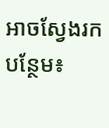អាចស្វែងរកបន្ថែម៖